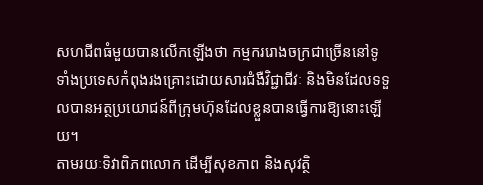សហជីពធំមួយបានលើកឡើងថា កម្មកររោងចក្រជាច្រើននៅទូទាំងប្រទេសកំពុងរងគ្រោះដោយសារជំងឺវិជ្ជាជីវៈ និងមិនដែលទទួលបានអត្ថប្រយោជន៍ពីក្រុមហ៊ុនដែលខ្លួនបានធ្វើការឱ្យនោះឡើយ។
តាមរយៈទិវាពិភពលោក ដើម្បីសុខភាព និងសុវត្ថិ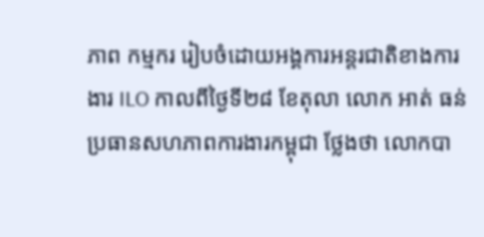ភាព កម្មករ រៀបចំដោយអង្គការអន្តរជាតិខាងការងារ ILO កាលពីថ្ងៃទី២៨ ខែតុលា លោក អាត់ ធន់ ប្រធានសហភាពការងារកម្ពុជា ថ្លែងថា លោកបា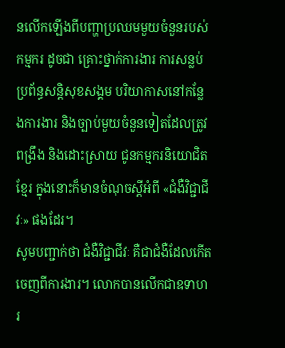នលើកឡើងពីបញ្ហាប្រឈមមួយចំនួនរបស់កម្មករ ដូចជា គ្រោះថ្នាក់ការងារ ការសន្លប់ ប្រព័ន្ធសន្តិសុខសង្គម បរិយាកាសនៅកន្លែងការងារ និងច្បាប់មួយចំនួនទៀតដែលត្រូវពង្រឹង និងដោះស្រាយ ជូនកម្មករនិយោជិតខ្មែរ ក្នុងនោះក៏មានចំណុចស្តីអំពី «ជំងឺវិជ្ជាជីវៈ» ផងដែរ។
សូមបញ្ជាក់ថា ជំងឺវិជ្ជាជីវៈ គឺជាជំងឺដែលកើតចេញពីការងារ។ លោកបានលើកជាឧទាហរ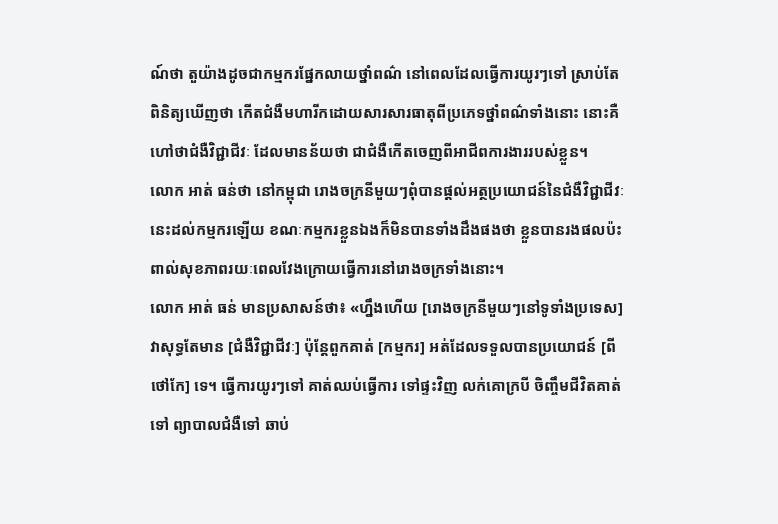ណ៍ថា តួយ៉ាងដូចជាកម្មករផ្នែកលាយថ្នាំពណ៌ នៅពេលដែលធ្វើការយូរៗទៅ ស្រាប់តែពិនិត្យឃើញថា កើតជំងឺមហារីកដោយសារសារធាតុពីប្រភេទថ្នាំពណ៌ទាំងនោះ នោះគឺហៅថាជំងឺវិជ្ជាជីវៈ ដែលមានន័យថា ជាជំងឺកើតចេញពីអាជីពការងាររបស់ខ្លួន។
លោក អាត់ ធន់ថា នៅកម្ពុជា រោងចក្រនីមួយៗពុំបានផ្តល់អត្ថប្រយោជន៍នៃជំងឺវិជ្ជាជីវៈនេះដល់កម្មករឡើយ ខណៈកម្មករខ្លួនឯងក៏មិនបានទាំងដឹងផងថា ខ្លួនបានរងផលប៉ះពាល់សុខភាពរយៈពេលវែងក្រោយធ្វើការនៅរោងចក្រទាំងនោះ។
លោក អាត់ ធន់ មានប្រសាសន៍ថា៖ «ហ្នឹងហើយ [រោងចក្រនីមួយៗនៅទូទាំងប្រទេស] វាសុទ្ធតែមាន [ជំងឺវិជ្ជាជីវៈ] ប៉ុន្តែពួកគាត់ [កម្មករ] អត់ដែលទទួលបានប្រយោជន៍ [ពីថៅកែ] ទេ។ ធ្វើការយូរៗទៅ គាត់ឈប់ធ្វើការ ទៅផ្ទះវិញ លក់គោក្របី ចិញ្ចឹមជីវិតគាត់ទៅ ព្យាបាលជំងឺទៅ ឆាប់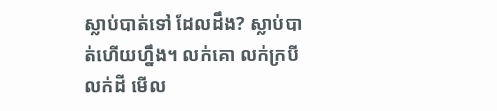ស្លាប់បាត់ទៅ ដែលដឹង? ស្លាប់បាត់ហើយហ្នឹង។ លក់គោ លក់ក្របី លក់ដី មើល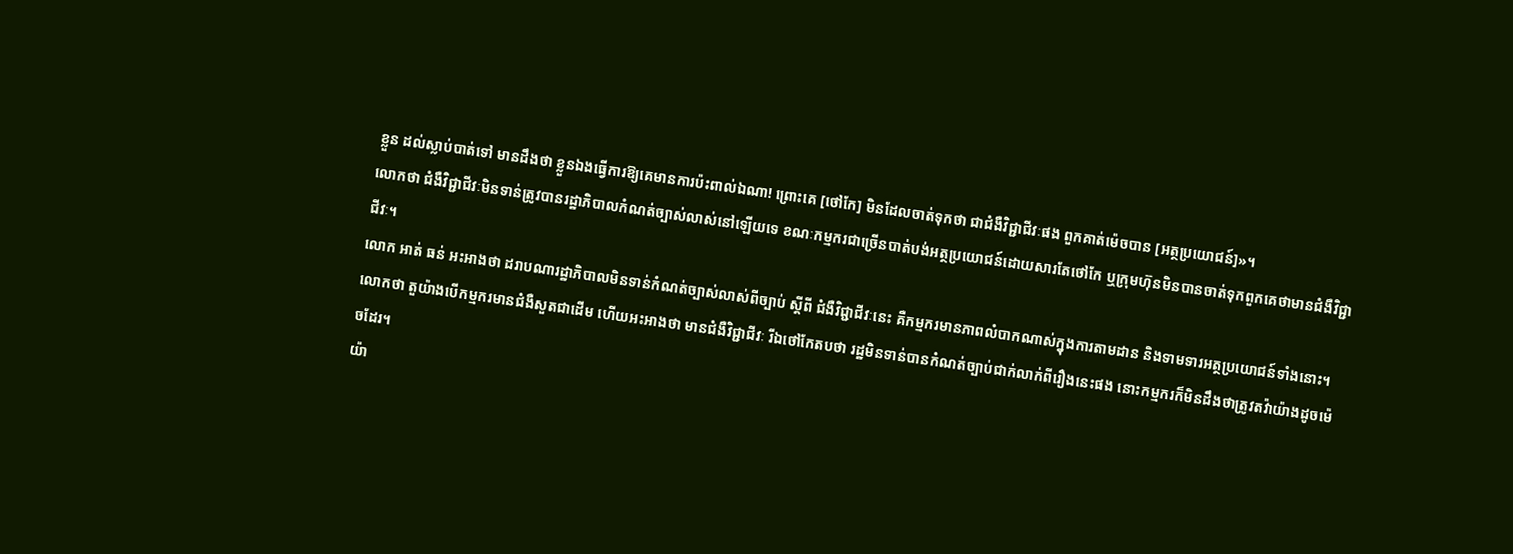ខ្លួន ដល់ស្លាប់បាត់ទៅ មានដឹងថា ខ្លួនឯងធ្វើការឱ្យគេមានការប៉ះពាល់ឯណា! ព្រោះគេ [ថៅកែ] មិនដែលចាត់ទុកថា ជាជំងឺវិជ្ជាជីវៈផង ពួកគាត់ម៉េចបាន [អត្ថប្រយោជន៍]»។
លោកថា ជំងឺវិជ្ជាជីវៈមិនទាន់ត្រូវបានរដ្ឋាភិបាលកំណត់ច្បាស់លាស់នៅឡើយទេ ខណៈកម្មករជាច្រើនបាត់បង់អត្ថប្រយោជន៍ដោយសារតែថៅកែ ឬក្រុមហ៊ុនមិនបានចាត់ទុកពួកគេថាមានជំងឺវិជ្ជាជីវៈ។
លោក អាត់ ធន់ អះអាងថា ដរាបណារដ្ឋាភិបាលមិនទាន់កំណត់ច្បាស់លាស់ពីច្បាប់ ស្តីពី ជំងឺវិជ្ជាជីវៈនេះ គឺកម្មករមានភាពលំបាកណាស់ក្នុងការតាមដាន និងទាមទារអត្ថប្រយោជន៍ទាំងនោះ។ លោកថា តួយ៉ាងបើកម្មករមានជំងឺសួតជាដើម ហើយអះអាងថា មានជំងឺវិជ្ជាជីវៈ រីឯថៅកែតបថា រដ្ឋមិនទាន់បានកំណត់ច្បាប់ជាក់លាក់ពីរឿងនេះផង នោះកម្មករក៏មិនដឹងថាត្រូវតវ៉ាយ៉ាងដូចម៉េចដែរ។
យ៉ា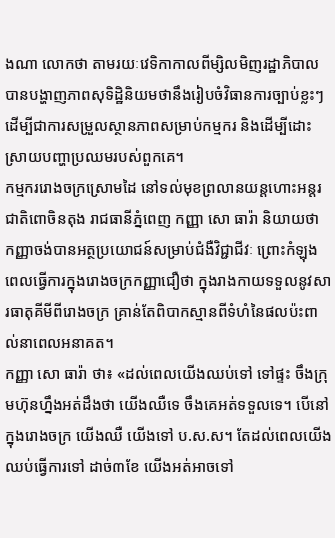ងណា លោកថា តាមរយៈវេទិកាកាលពីម្សិលមិញរដ្ឋាភិបាលបានបង្ហាញភាពសុទិដ្ឋិនិយមថានឹងរៀបចំវិធានការច្បាប់ខ្លះៗ ដើម្បីជាការសម្រួលស្ថានភាពសម្រាប់កម្មករ និងដើម្បីដោះស្រាយបញ្ហាប្រឈមរបស់ពួកគេ។
កម្មកររោងចក្រស្រោមដៃ នៅទល់មុខព្រលានយន្តហោះអន្តរជាតិពោចិនតុង រាជធានីភ្នំពេញ កញ្ញា សោ ធារ៉ា និយាយថា កញ្ញាចង់បានអត្ថប្រយោជន៍សម្រាប់ជំងឺវិជ្ជាជីវៈ ព្រោះកំឡុងពេលធ្វើការក្នុងរោងចក្រកញ្ញាជឿថា ក្នុងរាងកាយទទួលនូវសារធាតុគីមីពីរោងចក្រ គ្រាន់តែពិបាកស្មានពីទំហំនៃផលប៉ះពាល់នាពេលអនាគត។
កញ្ញា សោ ធារ៉ា ថា៖ «ដល់ពេលយើងឈប់ទៅ ទៅផ្ទះ ចឹងក្រុមហ៊ុនហ្នឹងអត់ដឹងថា យើងឈឺទេ ចឹងគេអត់ទទួលទេ។ បើនៅក្នុងរោងចក្រ យើងឈឺ យើងទៅ ប.ស.ស។ តែដល់ពេលយើងឈប់ធ្វើការទៅ ដាច់៣ខែ យើងអត់អាចទៅ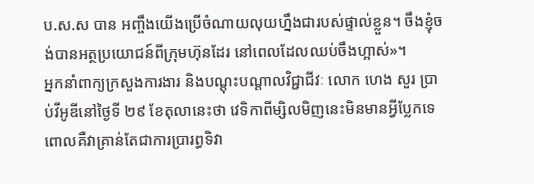ប.ស.ស បាន អញ្ចឹងយើងប្រើចំណាយលុយហ្នឹងជារបស់ផ្ទាល់ខ្លួន។ ចឹងខ្ញុំចង់បានអត្ថប្រយោជន៍ពីក្រុមហ៊ុនដែរ នៅពេលដែលឈប់ចឹងហ្អាស់»។
អ្នកនាំពាក្យក្រសួងការងារ និងបណ្តុះបណ្តាលវិជ្ជាជីវៈ លោក ហេង សួរ ប្រាប់វីអូឌីនៅថ្ងៃទី ២៩ ខែតុលានេះថា វេទិកាពីម្សិលមិញនេះមិនមានអ្វីប្លែកទេ ពោលគឺវាគ្រាន់តែជាការប្រារព្ធទិវា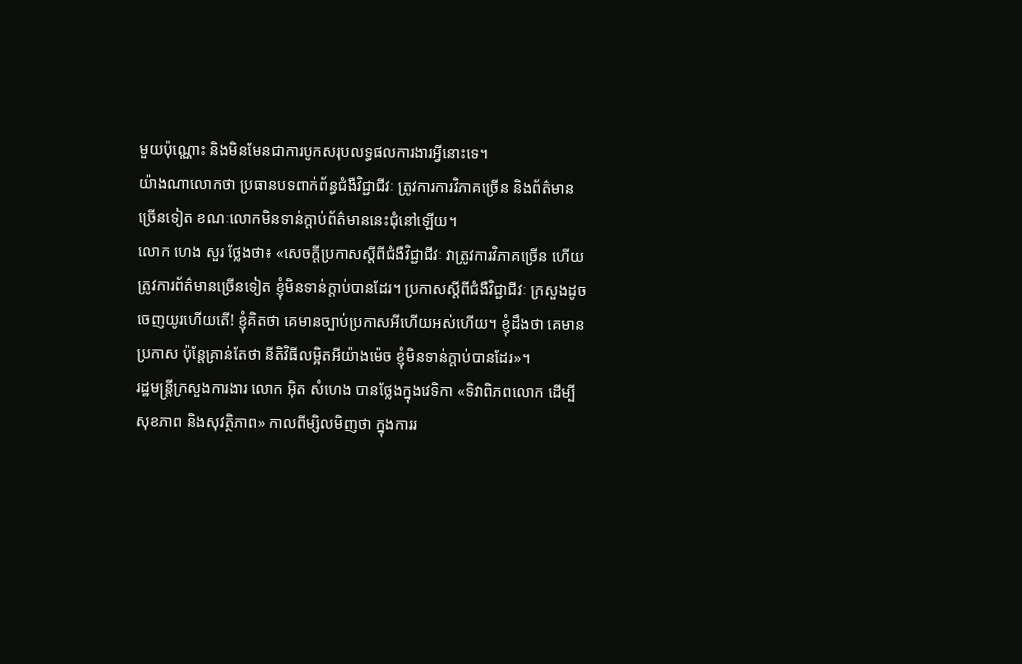មួយប៉ុណ្ណោះ និងមិនមែនជាការបូកសរុបលទ្ធផលការងារអ្វីនោះទេ។
យ៉ាងណាលោកថា ប្រធានបទពាក់ព័ន្ធជំងឺវិជ្ជាជីវៈ ត្រូវការការវិភាគច្រើន និងព័ត៌មានច្រើនទៀត ខណៈលោកមិនទាន់ក្តាប់ព័ត៌មាននេះជុំនៅឡើយ។
លោក ហេង សួរ ថ្លែងថា៖ «សេចក្តីប្រកាសស្តីពីជំងឺវិជ្ជាជីវៈ វាត្រូវការវិភាគច្រើន ហើយត្រូវការព័ត៌មានច្រើនទៀត ខ្ញុំមិនទាន់ក្តាប់បានដែរ។ ប្រកាសស្តីពីជំងឺវិជ្ជាជីវៈ ក្រសួងដូចចេញយូរហើយតើ! ខ្ញុំគិតថា គេមានច្បាប់ប្រកាសអីហើយអស់ហើយ។ ខ្ញុំដឹងថា គេមានប្រកាស ប៉ុន្តែគ្រាន់តែថា នីតិវិធីលម្អិតអីយ៉ាងម៉េច ខ្ញុំមិនទាន់ក្តាប់បានដែរ»។
រដ្ឋមន្ត្រីក្រសួងការងារ លោក អ៊ិត សំហេង បានថ្លែងក្នុងវេទិកា «ទិវាពិភពលោក ដើម្បីសុខភាព និងសុវត្ថិភាព» កាលពីម្សិលមិញថា ក្នុងការរ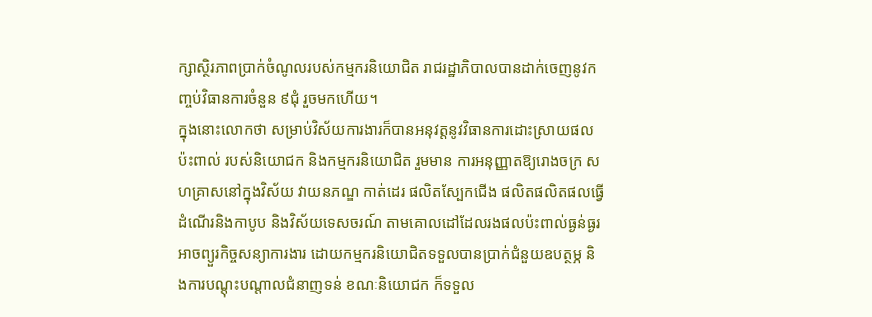ក្សាស្ថិរភាពប្រាក់ចំណូលរបស់កម្មករនិយោជិត រាជរដ្ឋាភិបាលបានដាក់ចេញនូវកញ្ចប់វិធានការចំនួន ៩ជុំ រួចមកហើយ។
ក្នុងនោះលោកថា សម្រាប់វិស័យការងារក៏បានអនុវត្តនូវវិធានការដោះស្រាយផលប៉ះពាល់ របស់និយោជក និងកម្មករនិយោជិត រួមមាន ការអនុញ្ញាតឱ្យរោងចក្រ សហគ្រាសនៅក្នុងវិស័យ វាយនភណ្ឌ កាត់ដេរ ផលិតស្បែកជើង ផលិតផលិតផលធ្វើដំណើរនិងកាបូប និងវិស័យទេសចរណ៍ តាមគោលដៅដែលរងផលប៉ះពាល់ធ្ងន់ធ្ងរ អាចព្យួរកិច្ចសន្យាការងារ ដោយកម្មករនិយោជិតទទួលបានប្រាក់ជំនួយឧបត្ថម្ភ និងការបណ្តុះបណ្តាលជំនាញទន់ ខណៈនិយោជក ក៏ទទួល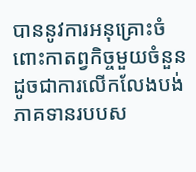បាននូវការអនុគ្រោះចំពោះកាតព្វកិច្ចមួយចំនួន ដូចជាការលើកលែងបង់ភាគទានរបបស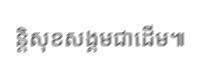ន្តិសុខសង្គមជាដើម៕